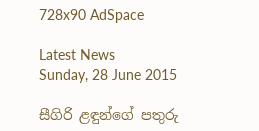728x90 AdSpace

Latest News
Sunday, 28 June 2015

සීගිරි ළඳුන්ගේ පතුරු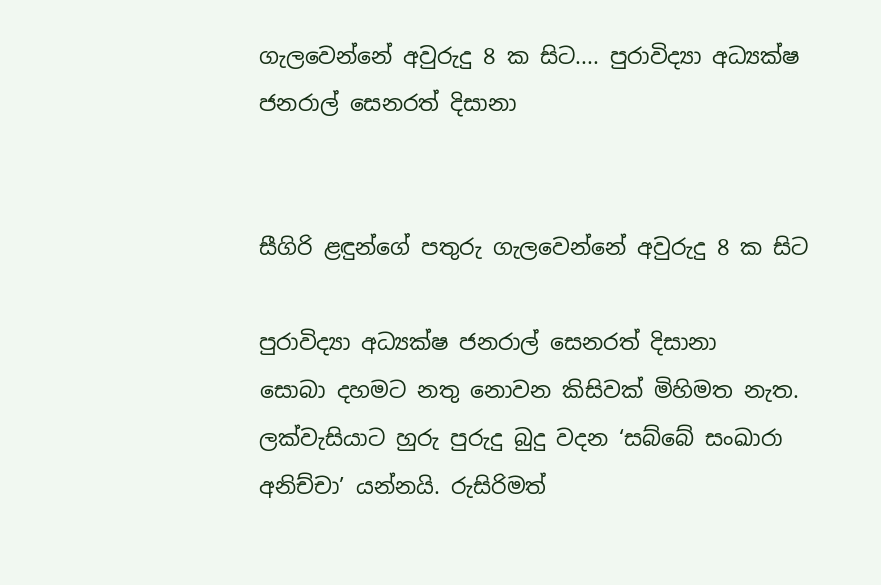ගැලවෙන්නේ අවුරුදු 8 ක සිට.... පුරාවිද්‍යා අධ්‍යක්ෂ ජනරාල් සෙනරත් දිසානා


සීගිරි ළඳුන්ගේ පතුරු ගැලවෙන්නේ අවුරුදු 8 ක සිට

පුරාවිද්‍යා අධ්‍යක්ෂ ජනරාල් සෙනරත් දිසානා
සොබා දහමට නතු නොවන කිසිවක් මිහිමත නැත. ලක්වැසියාට හුරු පුරුදු බුදු වදන ‘සබ්බේ සංඛාරා අනිච්චා’ යන්නයි. රුසිරිමත්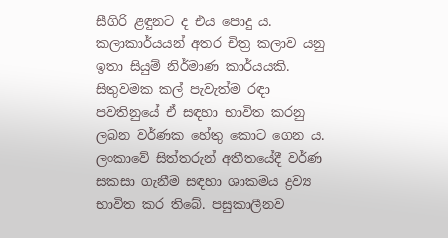සීගිරි ළඳුනට ද එය පොදු ය. කලාකාර්යයන් අතර චිත්‍ර කලාව යනු ඉතා සියුම් නිර්මාණ කාර්යයකි. සිතුවමක කල් පැවැත්ම රඳා පවතිනුයේ ඒ සඳහා භාවිත කරනු ලබන වර්ණක හේතු කොට ගෙන ය. ලංකාවේ සිත්තරුන් අතීතයේදී වර්ණ සකසා ගැනීම සඳහා ශාකමය ද්‍රව්‍ය භාවිත කර තිබේ. පසුකාලීනව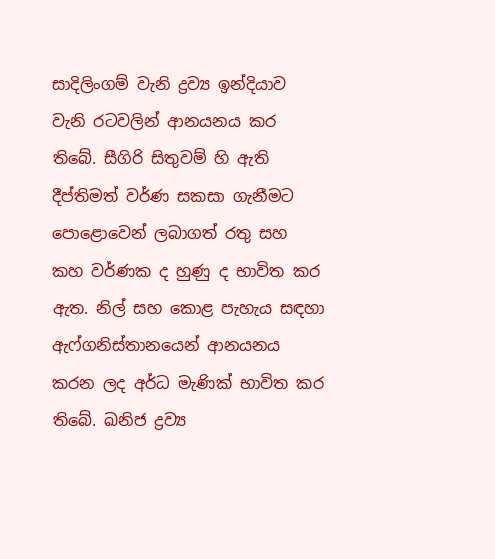සාදිලිංගම් වැනි ද්‍රව්‍ය ඉන්දියාව වැනි රටවලින් ආනයනය කර තිබේ. සීගිරි සිතුවම් හි ඇති දීප්තිමත් වර්ණ සකසා ගැනීමට පොළොවෙන් ලබාගත් රතු සහ කහ වර්ණක ද හුණු ද භාවිත කර ඇත. නිල් සහ කොළ පැහැය සඳහා ඇෆ්ගනිස්තානයෙන් ආනයනය කරන ලද අර්ධ මැණික් භාවිත කර තිබේ. ඛනිජ ද්‍රව්‍ය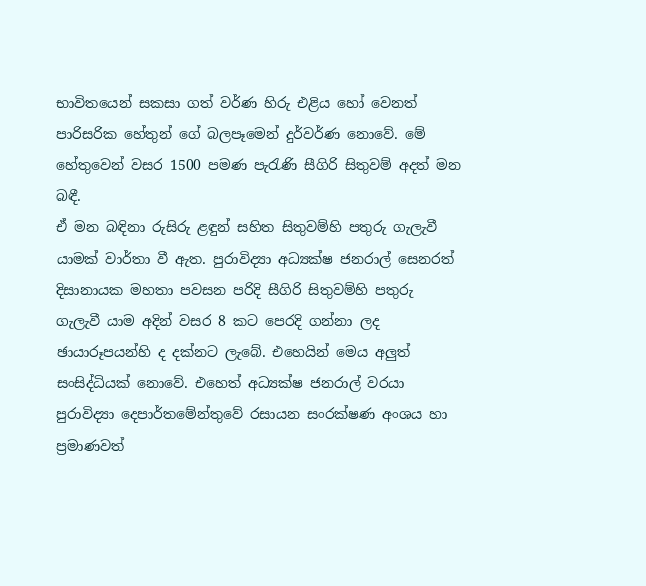භාවිතයෙන් සකසා ගත් වර්ණ හිරු එළිය හෝ වෙනත් පාරිසරික හේතුන් ගේ බලපෑමෙන් දුර්වර්ණ නොවේ. මේ හේතුවෙන් වසර 1500 පමණ පැරැණි සීගිරි සිතුවම් අදත් මන බඳී.
ඒ මන බඳිනා රුසිරු ළඳුන් සහිත සිතුවම්හි පතුරු ගැලැවී යාමක් වාර්තා වී ඇත. පුරාවිද්‍යා අධ්‍යක්ෂ ජනරාල් සෙනරත් දිසානායක මහතා පවසන පරිදි සීගිරි සිතුවම්හි පතුරු ගැලැවී යාම අදින් වසර 8 කට පෙරදි ගන්නා ලද ඡායාරූපයන්හි ද දක්නට ලැබේ. එහෙයින් මෙය අලුත් සංසිද්ධියක් නොවේ. එහෙත් අධ්‍යක්ෂ ජනරාල් වරයා පුරාවිද්‍යා දෙපාර්තමේන්තුවේ රසායන සංරක්ෂණ අංශය හා ප්‍ර‍මාණවත්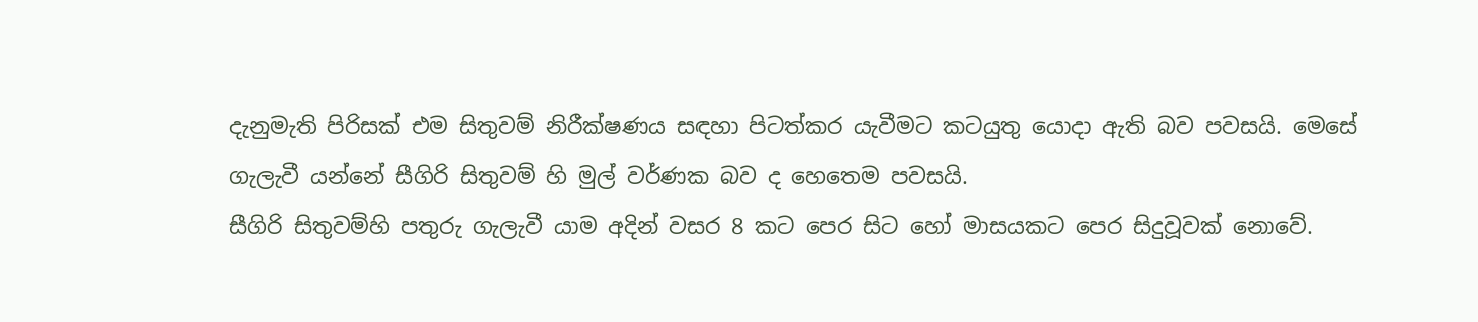දැනුමැති පිරිසක් එම සිතුවම් නිරීක්ෂණය සඳහා පිටත්කර යැවීමට කටයුතු යොදා ඇති බව පවසයි. මෙසේ ගැලැවී යන්නේ සීගිරි සිතුවම් හි මුල් වර්ණක බව ද හෙතෙම පවසයි.
සීගිරි සිතුවම්හි පතුරු ගැලැවී යාම අදින් වසර 8 කට පෙර සිට හෝ මාසයකට පෙර සිදුවූවක් නොවේ.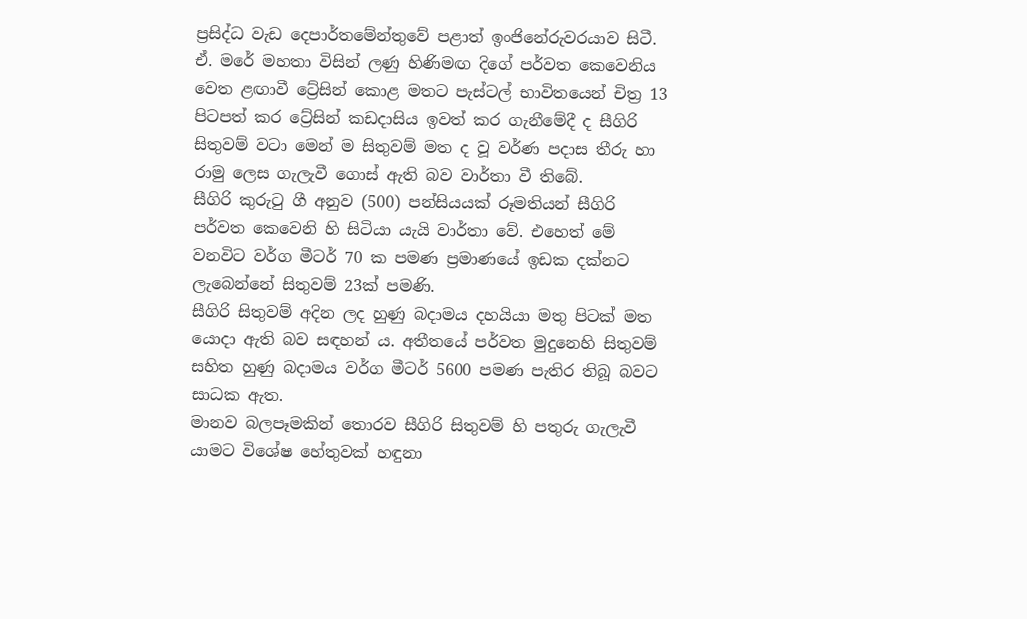ප්‍රසිද්ධ වැඩ දෙපාර්තමේන්තුවේ පළාත් ඉංජිනේරුවරයාව සිටී. ඒ. මරේ මහතා විසින් ලණු හිණිමඟ දිගේ පර්වත කෙවෙනිය වෙත ළඟාවී ට්‍රේසින් කොළ මතට පැස්ටල් භාවිතයෙන් චිත්‍ර 13 පිටපත් කර ට්‍රේසින් කඩදාසිය ඉවත් කර ගැනීමේදී ද සීගිරි සිතුවම් වටා මෙන් ම සිතුවම් මත ද වූ වර්ණ පදාස තීරු හා රාමු ලෙස ගැලැවී ගොස් ඇති බව වාර්තා වී තිබේ.
සීගිරි කුරුටු ගී අනුව (500) පන්සියයක් රූමතියන් සීගිරි පර්වත කෙවෙනි හි සිටියා යැයි වාර්තා වේ. එහෙත් මේ වනවිට වර්ග මීටර් 70 ක පමණ ප්‍රමාණයේ ඉඩක දක්නට ලැබෙන්නේ සිතුවම් 23ක් පමණි.
සීගිරි සිතුවම් අදින ලද හුණු බදාමය දහයියා මතු පිටක් මත යොදා ඇති බව සඳහන් ය. අතීතයේ පර්වත මුදුනෙහි සිතුවම් සහිත හුණු බදාමය වර්ග මීටර් 5600 පමණ පැතිර තිබූ බවට සාධක ඇත.
මානව බලපෑමකින් තොරව සීගිරි සිතුවම් හි පතුරු ගැලැවී යාමට විශේෂ හේතුවක් හඳුනා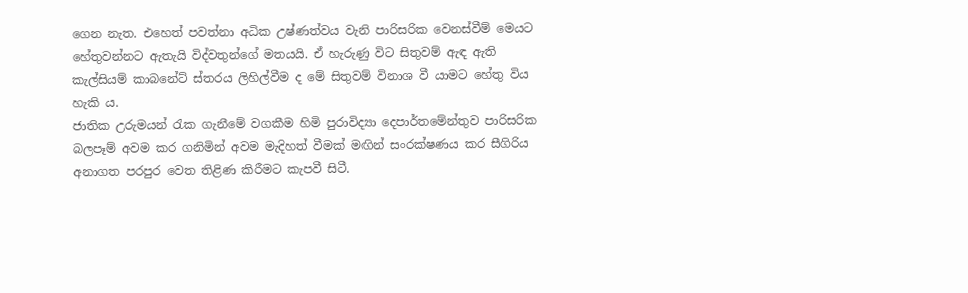ගෙන නැත. එහෙත් පවත්නා අධික උෂ්ණත්වය වැනි පාරිසරික වෙනස්වීම් මෙයට හේතුවන්නට ඇතැයි විද්වතුන්ගේ මතයයි. ඒ හැරුණු විට සිතුවම් ඇඳ ඇති කැල්සියම් කාබනේට් ස්තරය ලිහිල්වීම ද මේ සිතුවම් විනාශ වී යාමට හේතු විය හැකි ය.
ජාතික උරුමයන් රැක ගැනීමේ වගකීම හිමි පුරාවිද්‍යා දෙපාර්තමේන්තුව පාරිසරික බලපෑම් අවම කර ගනිමින් අවම මැදිහත් වීමක් මඟින් සංරක්ෂණය කර සීගිරිය අනාගත පරපුර වෙත තිළිණ කිරීමට කැපවී සිටී.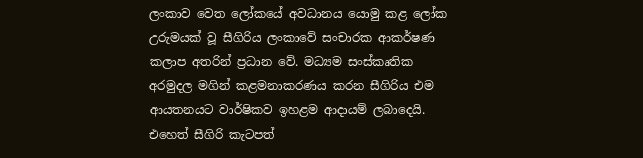ලංකාව වෙත ලෝකයේ අවධානය යොමු කළ ලෝක උරුමයක් වූ සීගිරිය ලංකාවේ සංචාරක ආකර්ෂණ කලාප අතරින් ප්‍රධාන වේ. මධ්‍යම සංස්කෘතික අරමුදල මගින් කළමනාකරණය කරන සීගිරිය එම ආයතනයට වාර්ෂිකව ඉහළම ආදායම් ලබාදෙයි‍.
එහෙත් සීගිරි කැටපත්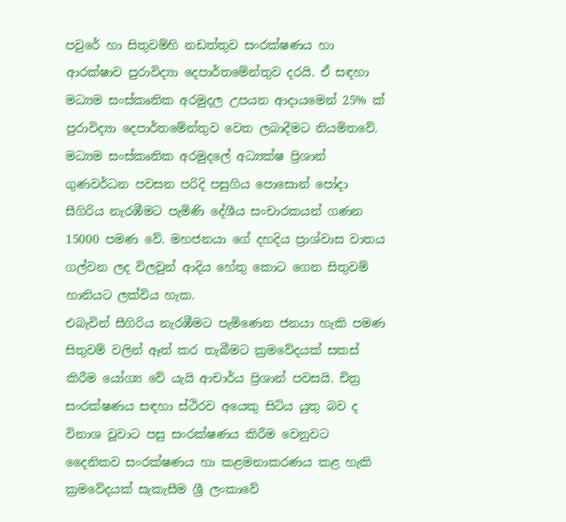පවුරේ හා සිතුවම්හි නඩත්තුව සංරක්ෂණය හා ආරක්ෂාව පුරාවිද්‍යා දෙපාර්තමේන්තුව දරයි. ඒ සඳහා මධ්‍යම සංස්කෘතික අරමුදල උපයන ආදායමෙන් 25% ක් පුරාවිද්‍යා දෙපාර්තමේන්තුව වෙත ලබාදීමට නියමිතවේ.
මධ්‍යම සංස්කෘතික අරමුදලේ අධ්‍යක්ෂ ප්‍රිශාන් ගුණවර්ධන පවසන පරිදි පසුගිය පොසොන් පෝදා සීගිරිය නැරඹීමට පැමිණි දේශීය සංචාරකයන් ගණන 15000 පමණ වේ. මහජනයා ගේ දහදිය ප්‍රාශ්වාස වාතය ගල්වන ලද විලවුන් ආදිය හේතු කොට ගෙන සිතුවම් හානියට ලක්විය හැක.
එබැවින් සීගිරිය නැරඹීමට පැමිණෙන ජනයා හැකි පමණ සිතුවම් වලින් ඈත් කර තැබීමට ක්‍රමවේදයක් සකස් කිරීම යෝග්‍ය වේ යැයි ආචාර්ය ප්‍රිශාන් පවසයි. චිත්‍ර සංරක්ෂණය සඳහා ස්ථිරව අයෙකු සිටිය යුතු බව ද විනාශ වූවාට පසු සංරක්ෂණය කිරීම වෙනුවට දෛනිකව සංරක්ෂණය හා කළමනාකරණය කළ හැකි ක්‍රමවේදයක් සැකැසීම ශ්‍රී ලංකාවේ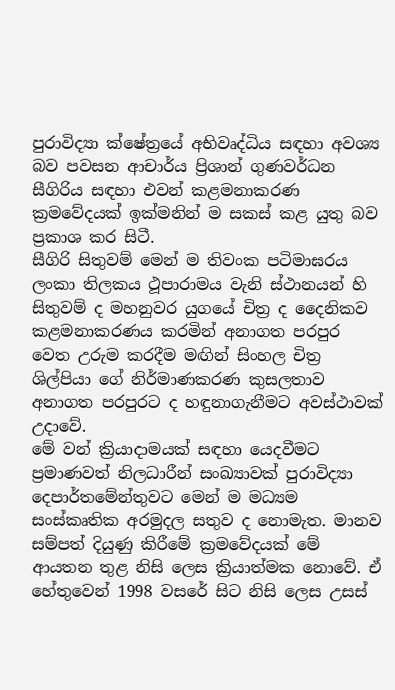පුරාවිද්‍යා ක්ෂේත්‍රයේ අභිවෘද්ධිය සඳහා අවශ්‍ය බව පවසන ආචාර්ය ප්‍රිශාන් ගුණවර්ධන සීගිරිය සඳහා එවන් කළමනාකරණ ක්‍රමවේදයක් ඉක්මනින් ම සකස් කළ යුතු බව ප්‍රකාශ කර සිටී.
සීගිරි සිතුවම් මෙන් ම තිවංක පටිමාඝරය ලංකා තිලකය ථූපාරාමය වැනි ස්ථාන‍යන් හි සිතුවම් ද මහනුවර යුගයේ චිත්‍ර ද දෛනිකව කළමනාකරණය කරමින් අනාගත පරපුර වෙත උරුම කරදීම මඟින් සිංහල චිත්‍ර ශිල්පියා ගේ නිර්මාණකරණ කුසලතාව අනාගත පරපුරට ද හඳුනාගැනීමට අවස්ථාවක් උදාවේ.
මේ වන් ක්‍රියාදාමයක් සඳහා යෙදවීමට ප්‍රමාණවත් නිලධාරීන් සංඛ්‍යාවක් පුරාවිද්‍යා දෙපාර්තමේන්තුවට මෙන් ම මධ්‍යම සංස්කෘතික අරමුදල සතුව ද නොමැත. මානව සම්පත් දියුණු කිරීමේ ක්‍රමවේදයක් මේ ආයතන තුළ නිසි ලෙස ක්‍රියාත්මක නොවේ. ඒ හේතුවෙන් 1998 වසරේ සිට නිසි ලෙස උසස්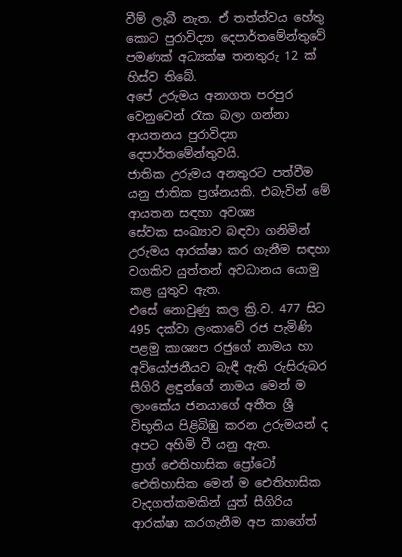වීම් ලැබී නැත. ඒ තත්ත්වය හේතු කොට පුරාවිද්‍යා දෙපාර්තමේන්තුවේ පමණක් අධ්‍යක්ෂ තනතුරු 12 ක් හිස්ව තිබේ.
අපේ උරුමය අනාගත පරපුර වෙනුවෙන් රැක බලා ගන්නා ආයතනය පුරාවිද්‍යා දෙපාර්තමේන්තුවයි.
ජාතික උරුමය අනතුරට පත්වීම යනු ජාතික ප්‍රශ්නයකි‍. එබැවින් මේ ආයතන සඳහා අවශ්‍ය සේවක ‍සංඛ්‍යාව බඳවා ගනිමින් උරුමය ආරක්ෂා කර ගැනීම සඳහා වගකිව යුත්තන් අවධානය යොමු කළ යුතුව ඇත‍.
එසේ නොවුණු කල ක්‍රි.ව‍. 477 සිට 495 දක්වා ලංකාවේ රජ පැමිණි පළමු කාශ්‍යප රජුගේ නාමය හා අවියෝජනීයව බැඳී ඇති රුසිරුබර සීගිරි ළඳුන්ගේ නාමය මෙන් ම ලාංකේය ජනයාගේ අතීත ශ්‍රී විභූතිය පිළිබිඹු කරන උරුමයන් ද අපට අහිමි වී යනු ඇත.
ප්‍රා‍ග් ඓතිහාසික ප්‍රෝ‍ටෝ ඓතිහාසික මෙන් ම ඓතිහාසික වැදගත්කමකින් යුත් සීගිරිය ආරක්ෂා කරගැනීම අප කාගේත්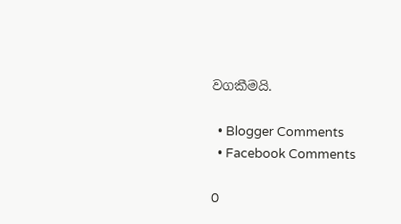වගකීමයි.

  • Blogger Comments
  • Facebook Comments

0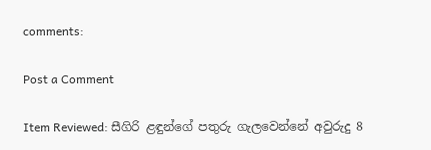comments:

Post a Comment

Item Reviewed: සීගිරි ළඳුන්ගේ පතුරු ගැලවෙන්නේ අවුරුදු 8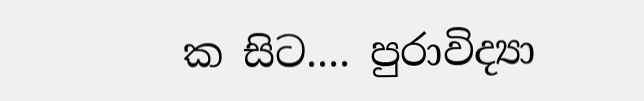ක සිට.... පුරාවිද්‍යා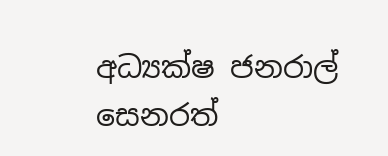අධ්‍යක්ෂ ජනරාල් සෙනරත්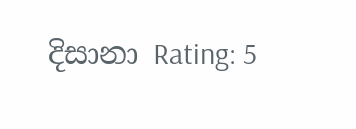දිසානා Rating: 5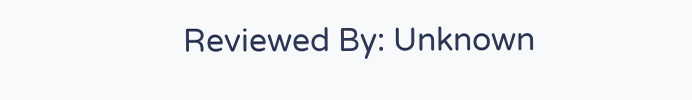Reviewed By: Unknown